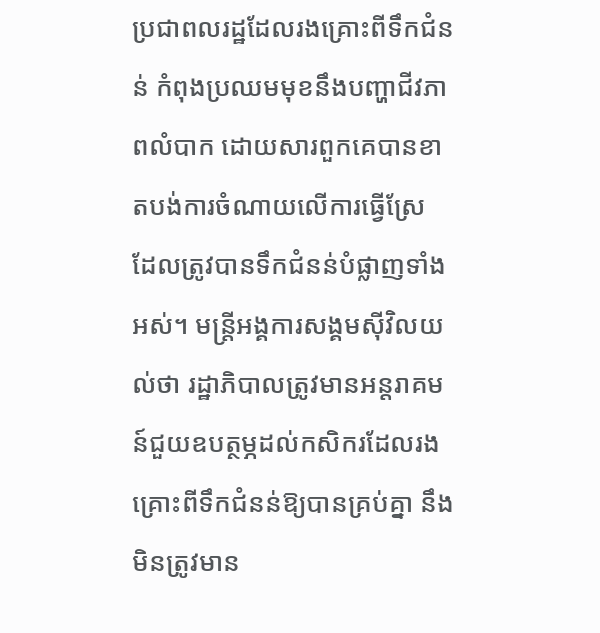ប្រជាពលរដ្ឋដែលរងគ្រោះពីទឹកជំនន់ កំពុងប្រឈមមុខនឹងបញ្ហាជីវភាពលំបាក ដោយសារពួកគេបានខាតបង់ការចំណាយលើការធ្វើស្រែ ដែលត្រូវបានទឹកជំនន់បំផ្លាញទាំងអស់។ មន្ត្រីអង្គការសង្គមស៊ីវិលយល់ថា រដ្ឋាភិបាលត្រូវមានអន្តរាគមន៍ជួយឧបត្ថម្ភដល់កសិករដែលរងគ្រោះពីទឹកជំនន់ឱ្យបានគ្រប់គ្នា នឹងមិនត្រូវមាន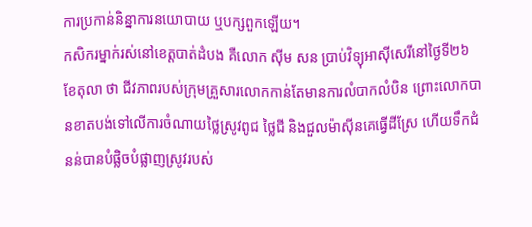ការប្រកាន់និន្នាការនយោបាយ ឬបក្សពួកឡើយ។
កសិករម្នាក់រស់នៅខេត្តបាត់ដំបង គឺលោក ស៊ីម សន ប្រាប់វិទ្យុអាស៊ីសេរីនៅថ្ងៃទី២៦ ខែតុលា ថា ជីវភាពរបស់ក្រុមគ្រួសារលោកកាន់តែមានការលំបាកលំបិន ព្រោះលោកបានខាតបង់ទៅលើការចំណាយថ្លៃស្រូវពូជ ថ្លៃជី និងជួលម៉ាស៊ីនគេធ្វើដីស្រែ ហើយទឹកជំនន់បានបំផ្លិចបំផ្លាញស្រូវរបស់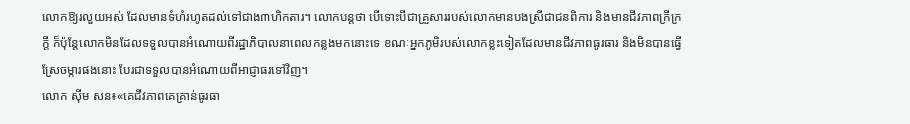លោកឱ្យរលួយអស់ ដែលមានទំហំរហូតដល់ទៅជាង៣ហិកតារ។ លោកបន្តថា បើទោះបីជាគ្រួសាររបស់លោកមានបងស្រីជាជនពិការ និងមានជីវភាពក្រីក្រក្ដី ក៏ប៉ុន្តែលោកមិនដែលទទួលបានអំណោយពីរដ្ឋាភិបាលនាពេលកន្លងមកនោះទេ ខណៈអ្នកភូមិរបស់លោកខ្លះទៀតដែលមានជីវភាពធូរធារ និងមិនបានធ្វើស្រែចម្ការផងនោះ បែរជាទទួលបានអំណោយពីអាជ្ញាធរទៅវិញ។
លោក ស៊ីម សន៖«គេជីវភាពគេគ្រាន់ធូរធា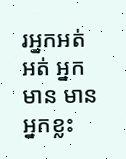រអ្នកអត់ អត់ អ្នកមាន មាន អ្នកខ្លះ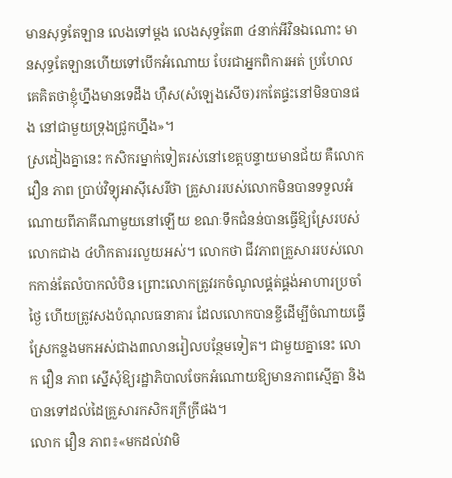មានសុទ្ធតែឡាន លេងទៅម្ដង លេងសុទ្ធតែ៣ ៤នាក់អីវិនឯណោះ មានសុទ្ធតែឡានហើយទៅបើកអំណោយ បែរជាអ្នកពិការអត់ ប្រហែលគេគិតថាខ្ញុំហ្នឹងមានទេដឹង ហ៊ឺស(សំឡេងសើច)រកតែផ្ទះនៅមិនបានផង នៅជាមួយទ្រុងជ្រូកហ្នឹង»។
ស្រដៀងគ្នានេះ កសិករម្នាក់ទៀតរស់នៅខេត្តបន្ទាយមានជ័យ គឺលោក វឿន ភាព ប្រាប់វិទ្យុអាស៊ីសេរីថា គ្រួសាររបស់លោកមិនបានទទួលអំណោយពីភាគីណាមួយនៅឡើយ ខណៈទឹកជំនន់បានធ្វើឱ្យស្រែរបស់លោកជាង ៤ហិកតាររលួយអស់។ លោកថា ជីវភាពគ្រួសាររបស់លោកកាន់តែលំបាកលំបិន ព្រោះលោកត្រូវរកចំណូលផ្គត់ផ្គង់អាហារប្រចាំថ្ងៃ ហើយត្រូវសងបំណុលធនាគារ ដែលលោកបានខ្ចីដើម្បីចំណាយធ្វើស្រែកន្លងមកអស់ជាង៣លានរៀលបន្ថែមទៀត។ ជាមួយគ្នានេះ លោក វឿន ភាព ស្នើសុំឱ្យរដ្ឋាភិបាលចែកអំណោយឱ្យមានភាពស្មើគ្នា និងបានទៅដល់ដៃគ្រួសារកសិករក្រីក្រីផង។
លោក វឿន ភាព៖«មកដល់វាមិ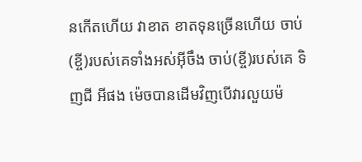នកើតហើយ វាខាត ខាតទុនច្រើនហើយ ចាប់(ខ្ចី)របស់គេទាំងអស់អ៊ីចឹង ចាប់(ខ្ចី)របស់គេ ទិញជី អីផង ម៉េចបានដើមវិញបើវារលួយម៉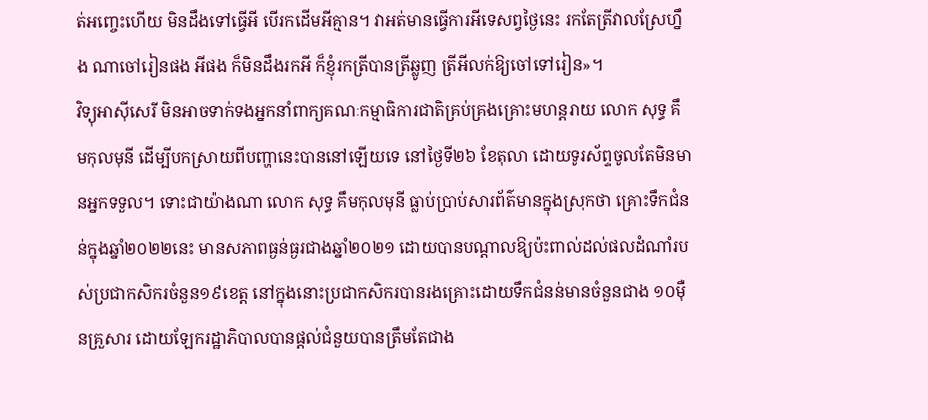ត់អញ្ចេះហើយ មិនដឹងទៅធ្វើអី បើរកដើមអីគ្មាន។ វាអត់មានធ្វើការអីទេសព្វថ្ងៃនេះ រកតែត្រីវាលស្រែហ្នឹង ណាចៅរៀនផង អីផង ក៏មិនដឹងរកអី ក៏ខ្ញុំរកត្រីបានត្រីឆ្លូញ ត្រីអីលក់ឱ្យចៅទៅរៀន»។
វិទ្យុអាស៊ីសេរី មិនអាចទាក់ទងអ្នកនាំពាក្យគណៈកម្មាធិការជាតិគ្រប់គ្រងគ្រោះមហន្តរាយ លោក សុទ្ធ គឹមកុលមុនី ដើម្បីបកស្រាយពីបញ្ហានេះបាននៅឡើយទេ នៅថ្ងៃទី២៦ ខែតុលា ដោយទូរស័ព្ទចូលតែមិនមានអ្នកទទួល។ ទោះជាយ៉ាងណា លោក សុទ្ធ គឹមកុលមុនី ធ្លាប់ប្រាប់សារព័ត៌មានក្នុងស្រុកថា គ្រោះទឹកជំនន់ក្នុងឆ្នាំ២០២២នេះ មានសភាពធ្ងន់ធ្ងរជាងឆ្នាំ២០២១ ដោយបានបណ្ដាលឱ្យប៉ះពាល់ដល់ផលដំណាំរបស់ប្រជាកសិករចំនួន១៩ខេត្ត នៅក្នុងនោះប្រជាកសិករបានរងគ្រោះដោយទឹកជំនន់មានចំនួនជាង ១០ម៉ឺនគ្រួសារ ដោយឡែករដ្ឋាភិបាលបានផ្ដល់ជំនួយបានត្រឹមតែជាង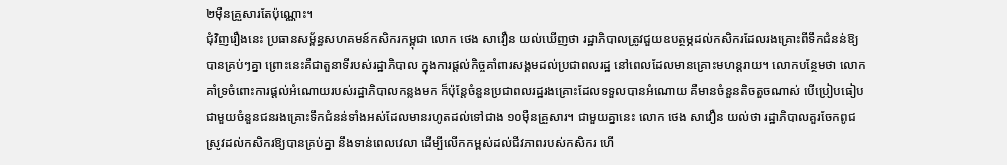២ម៉ឺនគ្រួសារតែប៉ុណ្ណោះ។
ជុំវិញរឿងនេះ ប្រធានសម្ព័ន្ធសហគមន៍កសិករកម្ពុជា លោក ថេង សាវឿន យល់ឃើញថា រដ្ឋាភិបាលត្រូវជួយឧបត្ថម្ភដល់កសិករដែលរងគ្រោះពីទឹកជំនន់ឱ្យបានគ្រប់ៗគ្នា ព្រោះនេះគឺជាតួនាទីរបស់រដ្ឋាភិបាល ក្នុងការផ្ដល់កិច្ចគាំពារសង្គមដល់ប្រជាពលរដ្ឋ នៅពេលដែលមានគ្រោះមហន្តរាយ។ លោកបន្ថែមថា លោកគាំទ្រចំពោះការផ្ដល់អំណោយរបស់រដ្ឋាភិបាលកន្លងមក ក៏ប៉ុន្តែចំនួនប្រជាពលរដ្ឋរងគ្រោះដែលទទួលបានអំណោយ គឺមានចំនួនតិចតួចណាស់ បើប្រៀបធៀបជាមួយចំនួនជនរងគ្រោះទឹកជំនន់ទាំងអស់ដែលមានរហូតដល់ទៅជាង ១០ម៉ឺនគ្រួសារ។ ជាមួយគ្នានេះ លោក ថេង សាវឿន យល់ថា រដ្ឋាភិបាលគួរចែកពូជស្រូវដល់កសិករឱ្យបានគ្រប់គ្នា នឹងទាន់ពេលវេលា ដើម្បីលើកកម្ពស់ដល់ជីវភាពរបស់កសិករ ហើ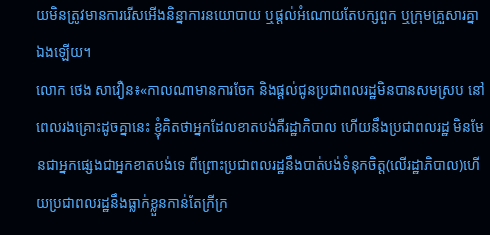យមិនត្រូវមានការរើសអើងនិន្នាការនយោបាយ ឬផ្ដល់អំណោយតែបក្សពួក ឬក្រុមគ្រួសារគ្នាឯងឡើយ។
លោក ថេង សាវឿន៖«កាលណាមានការចែក និងផ្ដល់ជូនប្រជាពលរដ្ឋមិនបានសមស្រប នៅពេលរងគ្រោះដូចគ្នានេះ ខ្ញុំគិតថាអ្នកដែលខាតបង់គឺរដ្ឋាភិបាល ហើយនឹងប្រជាពលរដ្ឋ មិនមែនជាអ្នកផ្សេងជាអ្នកខាតបង់ទេ ពីព្រោះប្រជាពលរដ្ឋនឹងបាត់បង់ទំនុកចិត្ត(លើរដ្ឋាភិបាល)ហើយប្រជាពលរដ្ឋនឹងធ្លាក់ខ្លួនកាន់តែក្រីក្រ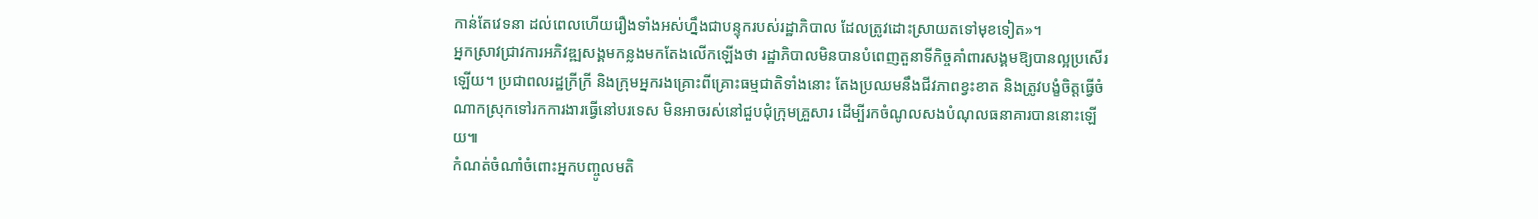កាន់តែវេទនា ដល់ពេលហើយរឿងទាំងអស់ហ្នឹងជាបន្ទុករបស់រដ្ឋាភិបាល ដែលត្រូវដោះស្រាយតទៅមុខទៀត»។
អ្នកស្រាវជ្រាវការអភិវឌ្ឍសង្គមកន្លងមកតែងលើកឡើងថា រដ្ឋាភិបាលមិនបានបំពេញតួនាទីកិច្ចគាំពារសង្គមឱ្យបានល្អប្រសើរឡើយ។ ប្រជាពលរដ្ឋក្រីក្រី និងក្រុមអ្នករងគ្រោះពីគ្រោះធម្មជាតិទាំងនោះ តែងប្រឈមនឹងជីវភាពខ្វះខាត និងត្រូវបង្ខំចិត្តធ្វើចំណាកស្រុកទៅរកការងារធ្វើនៅបរទេស មិនអាចរស់នៅជួបជុំក្រុមគ្រួសារ ដើម្បីរកចំណូលសងបំណុលធនាគារបាននោះឡើយ៕
កំណត់ចំណាំចំពោះអ្នកបញ្ចូលមតិ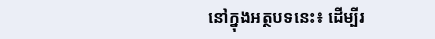នៅក្នុងអត្ថបទនេះ៖ ដើម្បីរ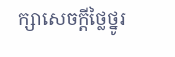ក្សាសេចក្ដីថ្លៃថ្នូរ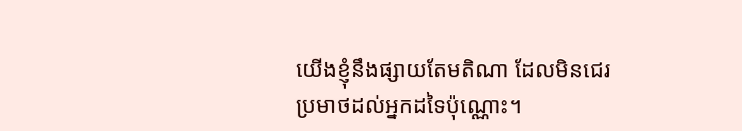យើងខ្ញុំនឹងផ្សាយតែមតិណា ដែលមិនជេរប្រមាថដល់អ្នកដទៃប៉ុណ្ណោះ។